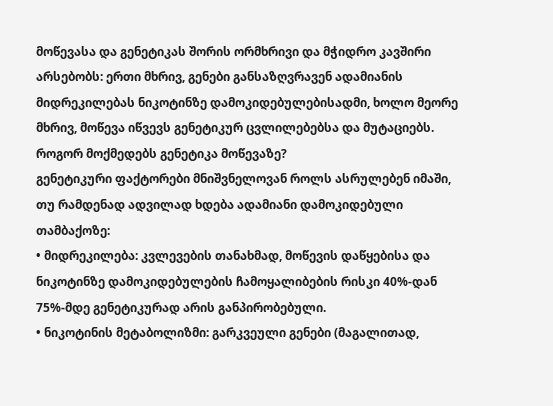მოწევასა და გენეტიკას შორის ორმხრივი და მჭიდრო კავშირი არსებობს: ერთი მხრივ, გენები განსაზღვრავენ ადამიანის მიდრეკილებას ნიკოტინზე დამოკიდებულებისადმი, ხოლო მეორე მხრივ, მოწევა იწვევს გენეტიკურ ცვლილებებსა და მუტაციებს.
როგორ მოქმედებს გენეტიკა მოწევაზე?
გენეტიკური ფაქტორები მნიშვნელოვან როლს ასრულებენ იმაში, თუ რამდენად ადვილად ხდება ადამიანი დამოკიდებული თამბაქოზე:
• მიდრეკილება: კვლევების თანახმად, მოწევის დაწყებისა და ნიკოტინზე დამოკიდებულების ჩამოყალიბების რისკი 40%-დან 75%-მდე გენეტიკურად არის განპირობებული.
• ნიკოტინის მეტაბოლიზმი: გარკვეული გენები (მაგალითად,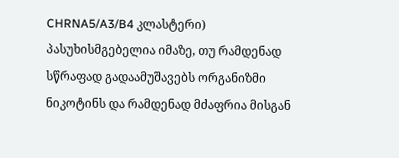CHRNA5/A3/B4 კლასტერი) პასუხისმგებელია იმაზე, თუ რამდენად სწრაფად გადაამუშავებს ორგანიზმი ნიკოტინს და რამდენად მძაფრია მისგან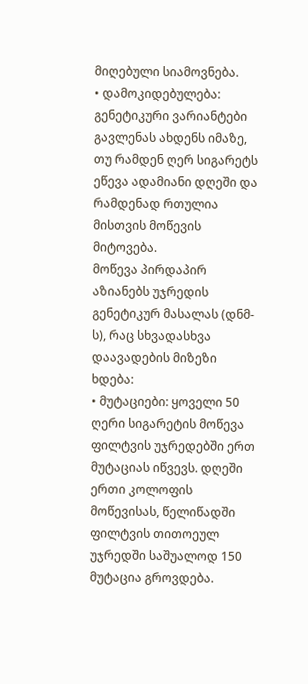მიღებული სიამოვნება.
• დამოკიდებულება: გენეტიკური ვარიანტები გავლენას ახდენს იმაზე, თუ რამდენ ღერ სიგარეტს ეწევა ადამიანი დღეში და რამდენად რთულია მისთვის მოწევის მიტოვება.
მოწევა პირდაპირ აზიანებს უჯრედის გენეტიკურ მასალას (დნმ-ს), რაც სხვადასხვა დაავადების მიზეზი ხდება:
• მუტაციები: ყოველი 50 ღერი სიგარეტის მოწევა ფილტვის უჯრედებში ერთ მუტაციას იწვევს. დღეში ერთი კოლოფის მოწევისას, წელიწადში ფილტვის თითოეულ უჯრედში საშუალოდ 150 მუტაცია გროვდება.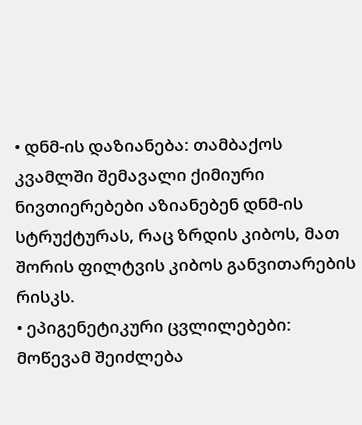• დნმ-ის დაზიანება: თამბაქოს კვამლში შემავალი ქიმიური ნივთიერებები აზიანებენ დნმ-ის სტრუქტურას, რაც ზრდის კიბოს, მათ შორის ფილტვის კიბოს განვითარების რისკს.
• ეპიგენეტიკური ცვლილებები: მოწევამ შეიძლება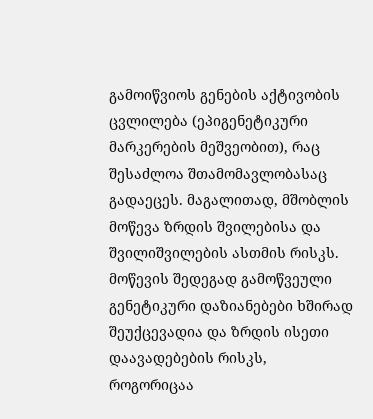გამოიწვიოს გენების აქტივობის ცვლილება (ეპიგენეტიკური მარკერების მეშვეობით), რაც შესაძლოა შთამომავლობასაც გადაეცეს. მაგალითად, მშობლის მოწევა ზრდის შვილებისა და შვილიშვილების ასთმის რისკს.
მოწევის შედეგად გამოწვეული გენეტიკური დაზიანებები ხშირად შეუქცევადია და ზრდის ისეთი დაავადებების რისკს, როგორიცაა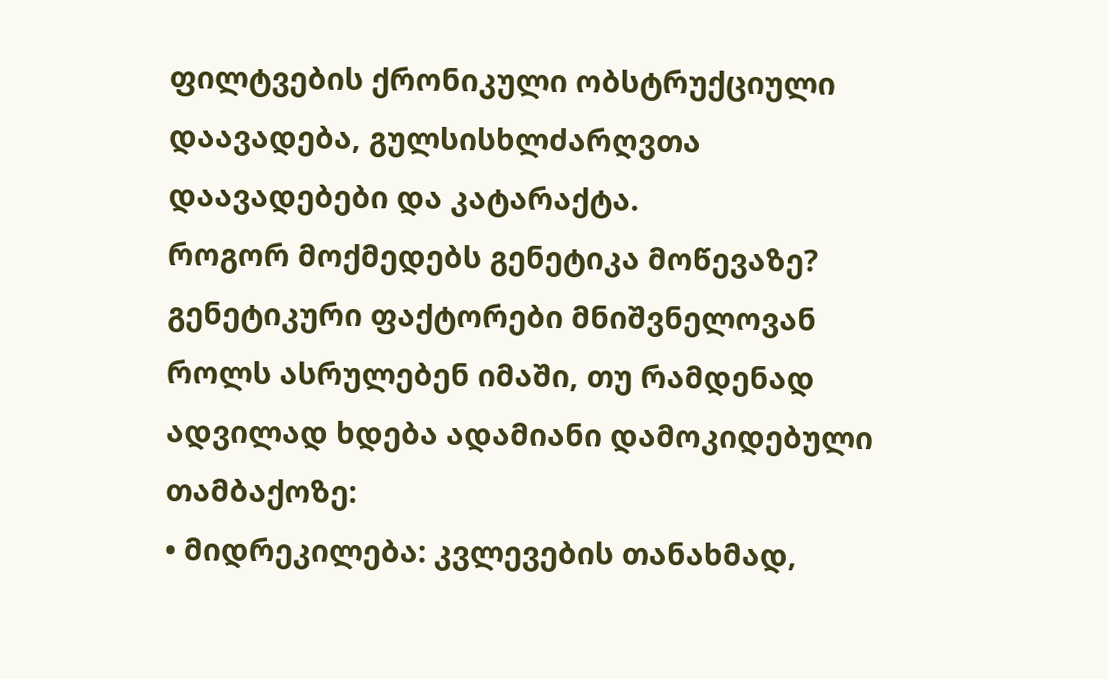ფილტვების ქრონიკული ობსტრუქციული დაავადება, გულსისხლძარღვთა დაავადებები და კატარაქტა.
როგორ მოქმედებს გენეტიკა მოწევაზე?
გენეტიკური ფაქტორები მნიშვნელოვან როლს ასრულებენ იმაში, თუ რამდენად ადვილად ხდება ადამიანი დამოკიდებული თამბაქოზე:
• მიდრეკილება: კვლევების თანახმად,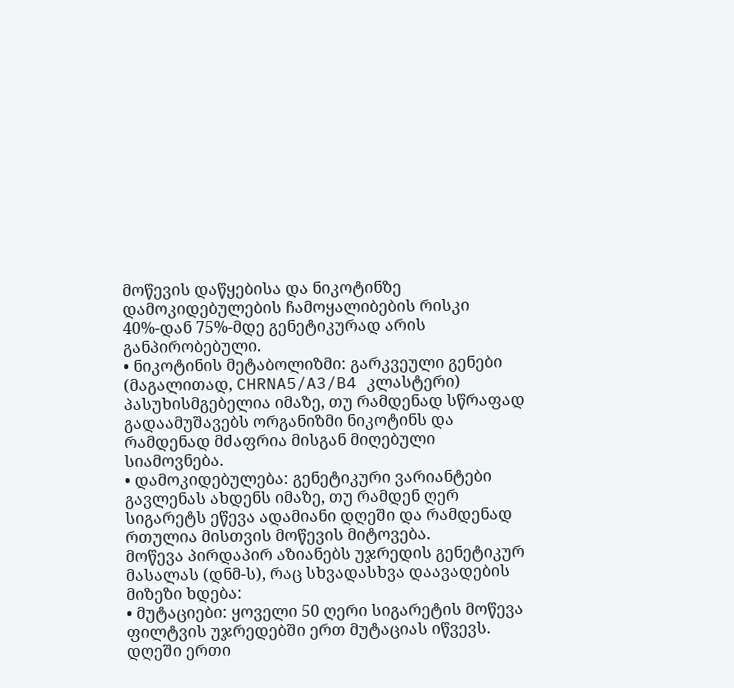მოწევის დაწყებისა და ნიკოტინზე დამოკიდებულების ჩამოყალიბების რისკი 40%-დან 75%-მდე გენეტიკურად არის განპირობებული.
• ნიკოტინის მეტაბოლიზმი: გარკვეული გენები (მაგალითად, CHRNA5/A3/B4 კლასტერი) პასუხისმგებელია იმაზე, თუ რამდენად სწრაფად გადაამუშავებს ორგანიზმი ნიკოტინს და რამდენად მძაფრია მისგან მიღებული სიამოვნება.
• დამოკიდებულება: გენეტიკური ვარიანტები გავლენას ახდენს იმაზე, თუ რამდენ ღერ სიგარეტს ეწევა ადამიანი დღეში და რამდენად რთულია მისთვის მოწევის მიტოვება.
მოწევა პირდაპირ აზიანებს უჯრედის გენეტიკურ მასალას (დნმ-ს), რაც სხვადასხვა დაავადების მიზეზი ხდება:
• მუტაციები: ყოველი 50 ღერი სიგარეტის მოწევა ფილტვის უჯრედებში ერთ მუტაციას იწვევს. დღეში ერთი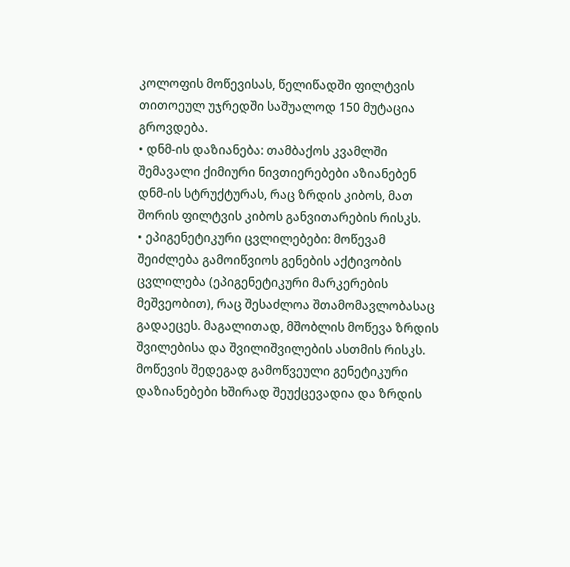კოლოფის მოწევისას, წელიწადში ფილტვის თითოეულ უჯრედში საშუალოდ 150 მუტაცია გროვდება.
• დნმ-ის დაზიანება: თამბაქოს კვამლში შემავალი ქიმიური ნივთიერებები აზიანებენ დნმ-ის სტრუქტურას, რაც ზრდის კიბოს, მათ შორის ფილტვის კიბოს განვითარების რისკს.
• ეპიგენეტიკური ცვლილებები: მოწევამ შეიძლება გამოიწვიოს გენების აქტივობის ცვლილება (ეპიგენეტიკური მარკერების მეშვეობით), რაც შესაძლოა შთამომავლობასაც გადაეცეს. მაგალითად, მშობლის მოწევა ზრდის შვილებისა და შვილიშვილების ასთმის რისკს.
მოწევის შედეგად გამოწვეული გენეტიკური დაზიანებები ხშირად შეუქცევადია და ზრდის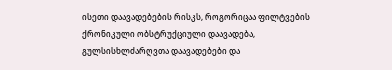ისეთი დაავადებების რისკს, როგორიცაა ფილტვების ქრონიკული ობსტრუქციული დაავადება, გულსისხლძარღვთა დაავადებები და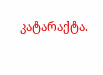კატარაქტა.